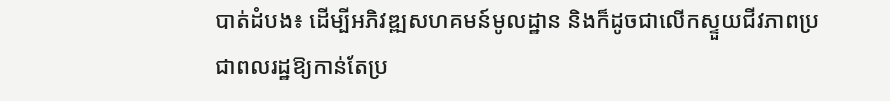បាត់ដំបង៖ ដើម្បីអភិវឌ្ឍសហគមន៍មូលដ្ឋាន និងក៏ដូចជាលើកស្ទួយជីវភាពប្រជាពលរដ្ឋឱ្យកាន់តែប្រ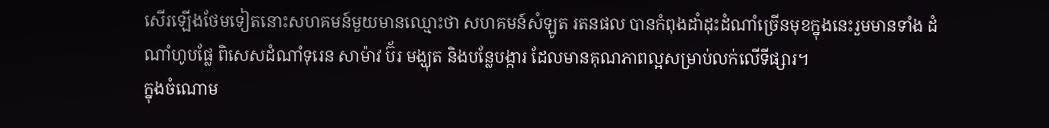សើរឡើងថែមទៀតនោះសហគមន៍មួយមានឈ្មោះថា សហគមន៍សំឡូត រតនផល បានកំពុងដាំដុះដំណាំច្រើនមុខក្នុងនេះរួមមានទាំង ដំណាំហូបផ្លែ ពិសេសដំណាំទុរេន សាម៉ាវ ប៊័រ មង្ឃុត និងបន្លែបង្ការ ដែលមានគុណភាពល្អសម្រាប់លក់លើទីផ្សារ។
ក្នុងចំណោម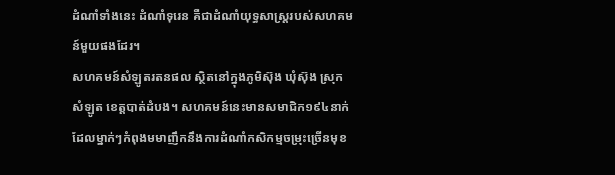ដំណាំទាំងនេះ ដំណាំទុរេន គឺជាដំណាំយុទ្ធសាស្រ្តរបស់សហគមន៍មួយផងដែរ។
សហគមន៍សំឡូតរតនផល ស្ថិតនៅក្នុងភូមិស៊ុង ឃុំស៊ុង ស្រុកសំឡូត ខេត្តបាត់ដំបង។ សហគមន៍នេះមានសមាជិក១៩៤នាក់ ដែលម្នាក់ៗកំពុងមមាញឹកនឹងការដំណាំកសិកម្មចម្រុះច្រើនមុខ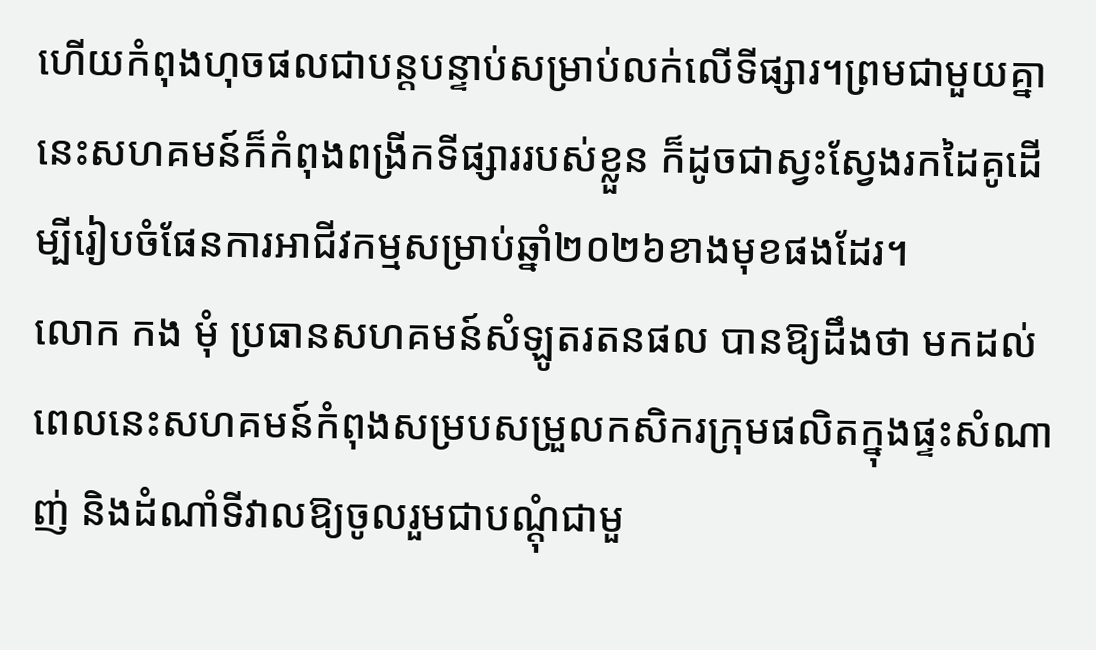ហើយកំពុងហុចផលជាបន្តបន្ទាប់សម្រាប់លក់លើទីផ្សារ។ព្រមជាមួយគ្នានេះសហគមន៍ក៏កំពុងពង្រីកទីផ្សាររបស់ខ្លួន ក៏ដូចជាស្វះស្វែងរកដៃគូដើម្បីរៀបចំផែនការអាជីវកម្មសម្រាប់ឆ្នាំ២០២៦ខាងមុខផងដែរ។
លោក កង មុំ ប្រធានសហគមន៍សំឡូតរតនផល បានឱ្យដឹងថា មកដល់ពេលនេះសហគមន៍កំពុងសម្របសម្រួលកសិករក្រុមផលិតក្នុងផ្ទះសំណាញ់ និងដំណាំទីវាលឱ្យចូលរួមជាបណ្ដុំជាមួ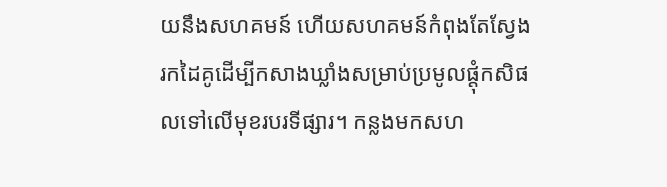យនឹងសហគមន៍ ហើយសហគមន៍កំពុងតែស្វែងរកដៃគូដើម្បីកសាងឃ្លាំងសម្រាប់ប្រមូលផ្ដុំកសិផលទៅលើមុខរបរទីផ្សារ។ កន្លងមកសហ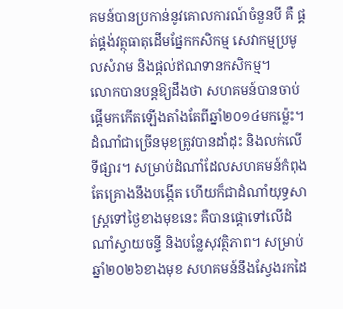គមន៍បានប្រកាន់នូវគោលការណ៍ចំនួនបី គឺ ផ្គត់ផ្គង់វត្ថុធាតុដើមផ្នែកកសិកម្ម សេវាកម្មប្រមូលសំរាម និងផ្តល់ឥណទានកសិកម្ម។
លោកបានបន្តឱ្យដឹងថា សហគមន៍បានចាប់ផ្តើមកកើតឡើងតាំងតែពីឆ្នាំ២០១៤មកម្ល៉េះ។ ដំណាំជាច្រើនមុខត្រូវបានដាំដុះ និងលក់លើទីផ្សារ។ សម្រាប់ដំណាំដែលសហគមន៍កំពុងតែគ្រោងនឹងបង្កើត ហើយក៏ជាដំណាំយុទ្ធសាស្រ្តទៅថ្ងៃខាងមុខនេះ គឺបានផ្តោទៅលើដំណាំស្វាយចន្ទី និងបន្លែសុវត្ថិភាព។ សម្រាប់ឆ្នាំ២០២៦ខាងមុខ សហគមន៍នឹងស្វែងរកដៃ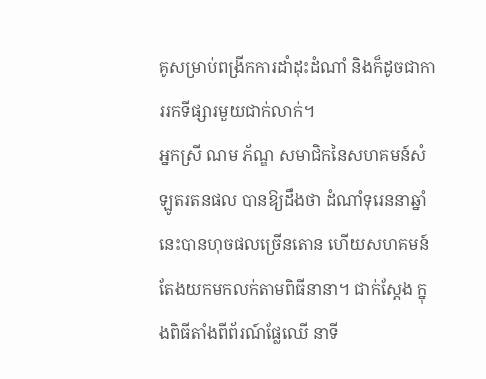គូសម្រាប់ពង្រីកការដាំដុះដំណាំ និងក៏ដូចជាការរកទីផ្សារមួយជាក់លាក់។
អ្នកស្រី ណម ភ័ណ្ឌ សមាជិកនៃសហគមន៍សំឡូតរតនផល បានឱ្យដឹងថា ដំណាំទុរេននាឆ្នាំនេះបានហុចផលច្រើនតោន ហើយសហគមន៍តែងយកមកលក់តាមពិធីនានា។ ជាក់ស្តែង ក្នុងពិធីតាំងពីព័រណ៍ផ្លែឈើ នាទី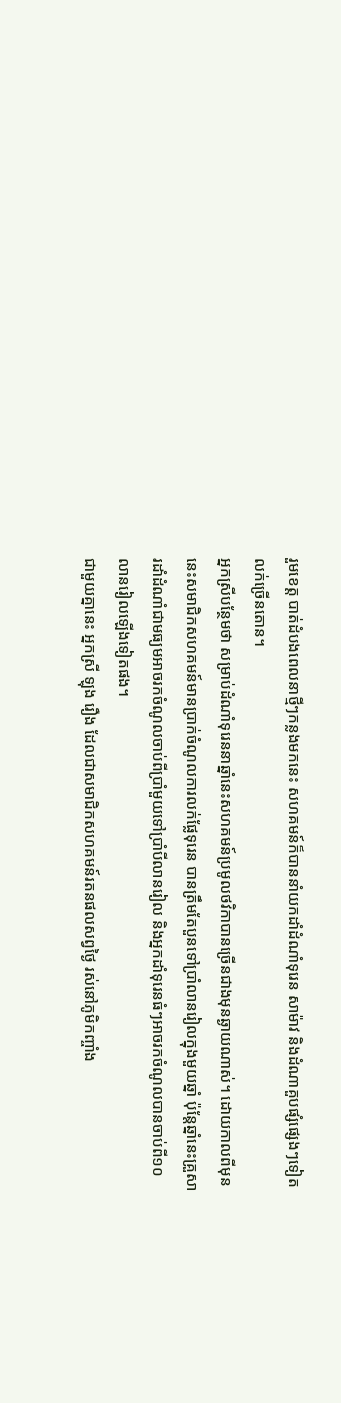រួមខេត្ត បាត់ដំបងពេលនាថ្មីៗកន្លងមកនេះ សហគមន៍ក៏បាននាំយកដាំដំណាំទុរេន សាម៉ាវ និងដំណាគួបផ្សំផ្សេងៗទៀតលក់ច្រើនតោន។
អ្នកស្រីបន្ថែមថា សម្រាប់ដំណាំទុរេននាឆ្នាំនេះសហគមន៍ប្រមូលថវិកាបានច្រើនជាងមុនឆ្ងាយណាស់។ ដោយកាលពីមុននេះសមាជិកសហគមន៍មានប្រាក់ចំណូលការលក់ផ្លែទុរេន បានត្រឹមតែបួនទៅប្រាំលានរៀលក្នុងមួយឆ្នាំ ប៉ុន្តែឆ្នាំនេះគ្រួសារដាំដំណាំជាមធ្យមអាចរកចំណូលចាប់ពីប្រាំមួយទៅប្រាំបីលានរៀល និងអ្នកដាំទុរេនធំៗអាចរកចំណូលបានចាប់ពី១០លានរៀលឡើងទៀតផង។
ជាមួយគ្នានេះ អ្នកស្រី ឡុង រឿង ដែលជាសមាជិកសហគមន៍រតនផលសព្វថ្ងៃ រស់នៅភូមិកញ្ចាំង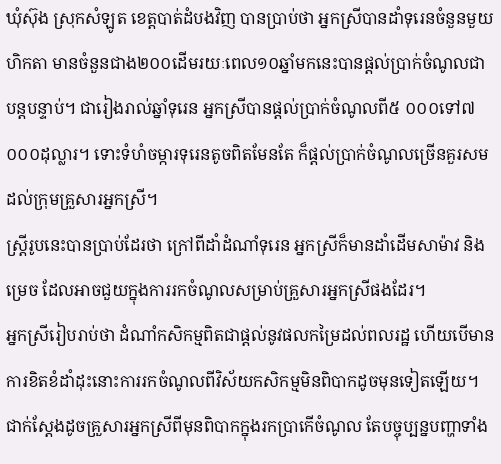ឃុំស៊ុង ស្រុកសំឡូត ខេត្តបាត់ដំបងវិញ បានប្រាប់ថា អ្នកស្រីបានដាំទុរេនចំនួនមួយហិកតា មានចំនួនជាង២០០ដើមរយៈពេល១០ឆ្នាំមកនេះបានផ្តល់ប្រាក់ចំណូលជាបន្តបន្ទាប់។ ជារៀងរាល់ឆ្នាំទុរេន អ្នកស្រីបានផ្តល់ប្រាក់ចំណូលពី៥ ០០០ទៅ៧ ០០០ដុល្លារ។ ទោះទំហំចម្ការទុរេនតូចពិតមែនតែ ក៏ផ្តល់ប្រាក់ចំណូលច្រើនគួរសមដល់ក្រុមគ្រួសារអ្នកស្រី។
ស្រ្តីរូបនេះបានប្រាប់ដែរថា ក្រៅពីដាំដំណាំទុរេន អ្នកស្រីក៏មានដាំដើមសាម៉ាវ និងម្រេច ដែលអាចជួយក្នុងការរកចំណូលសម្រាប់គ្រួសារអ្នកស្រីផងដែរ។
អ្នកស្រីរៀបរាប់ថា ដំណាំកសិកម្មពិតជាផ្តល់នូវផលកម្រៃដល់ពលរដ្ឋ ហើយបើមានការខិតខំដាំដុះនោះការរកចំណូលពីវិស័យកសិកម្មមិនពិបាកដូចមុនទៀតឡើយ។ ជាក់ស្តែងដូចគ្រួសារអ្នកស្រីពីមុនពិបាកក្នុងរកប្រាកើចំណូល តែបច្ចុប្បន្នបញ្ហាទាំង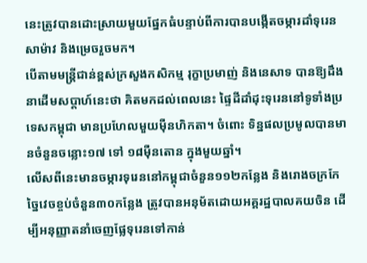នេះត្រូវបានដោះស្រាយមួយផ្នែកធំបន្ទាប់ពីការបានបង្កើតចម្ការដាំទុរេន សាម៉ាវ និងម្រេចរួចមក។
បើតាមមន្រ្តីជាន់ខ្ពស់ក្រសួងកសិកម្ម រុក្ខាប្រមាញ់ និងនេសាទ បានឱ្យដឹងនាដើមសប្តាហ៍នេះថា គិតមកដល់ពេលនេះ ផ្ទៃដីដាំដុះទុរេននៅទូទាំងប្រទេសកម្ពុជា មានប្រហែលមួយម៉ឺនហិកតា។ ចំពោះ ទិន្នផលប្រមូលបានមានចំនួនចន្លោះ១៧ ទៅ ១៨ម៉ឺនតោន ក្នុងមួយឆ្នាំ។
លើសពីនេះមានចម្ការទុរេននៅកម្ពុជាចំនួន១១២កន្លែង និងរោងចក្រកែច្នៃវេចខ្ចប់ចំនួន៣០កន្លែង ត្រូវបានអនុម័តដោយអគ្គរដ្ឋបាលគយចិន ដើម្បីអនុញ្ញាតនាំចេញផ្លែទុរេនទៅកាន់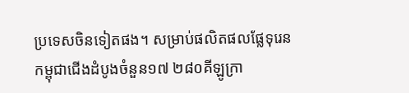ប្រទេសចិនទៀតផង។ សម្រាប់ផលិតផលផ្លែទុរេនកម្ពុជាជើងដំបូងចំនួន១៧ ២៨០គីឡូក្រា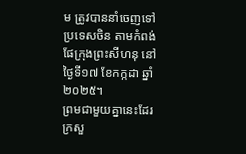ម ត្រូវបាននាំចេញទៅប្រទេសចិន តាមកំពង់ផែក្រុងព្រះសីហនុ នៅថ្ងៃទី១៧ ខែកក្កដា ឆ្នាំ២០២៥។
ព្រមជាមួយគ្នានេះដែរ ក្រសួ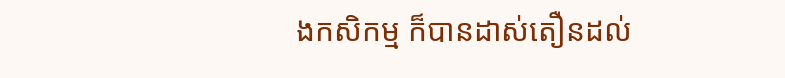ងកសិកម្ម ក៏បានដាស់តឿនដល់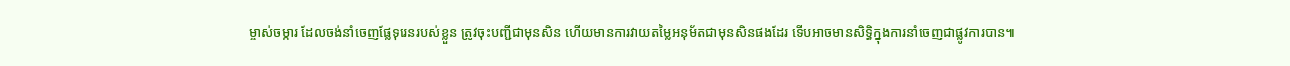ម្ចាស់ចម្ការ ដែលចង់នាំចេញផ្លែទុរេនរបស់ខ្លួន ត្រូវចុះបញ្ជីជាមុនសិន ហើយមានការវាយតម្លៃអនុម័តជាមុនសិនផងដែរ ទើបអាចមានសិទ្ធិក្នុងការនាំចេញជាផ្លូវការបាន៕